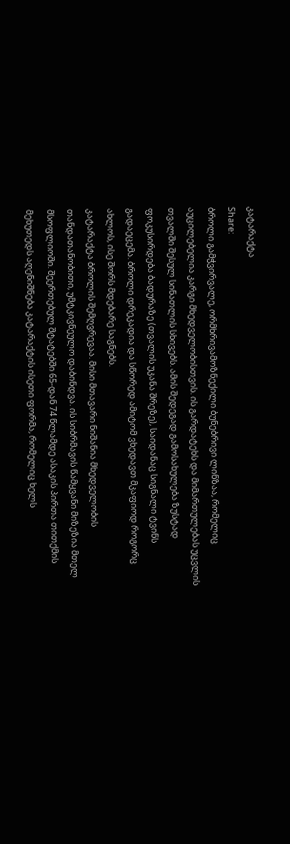კატარაქტა
Share:
ბროლი გამჭვირვალე, ორმხრივამოზნექილი ბუნებრივი ლინზაა, რომელიც აუცილებელია კარგი მხედველობისთვის. ის გარდატეხს და მიმართულებას უცვლის თვალში შესულ სინათლის სხივებს. ამის შედეგად გამოსახულება ზუსტად ფოკუსირდება ბადურაზე (თვალის უკანა შრეზე), საიდანაც სიგნალი ტვინს გადაეცემა. ბროლი დრეკადია და სწორედ ამიტომ ვხედავთ მკაფიოდ როგორც ახლოს, ისე შორს მდებარე საგნებს.
კატარაქტა ბროლის შემღვრევაა. მისი მთავარი ნიშანია მხედველობის თანდათანობითი, უმტკივნეულო დაბინდვა. ის სიბრმავის წამყვანი მიზეზია მთელ მსოფლიოში. შეერთებულ შტატებში 65-დან 74 წლამდე ასაკის პირთა თითქმის მეხუთედს აღენიშნება კატარაქტის ისეთი ფორმა, რომელიც ხელს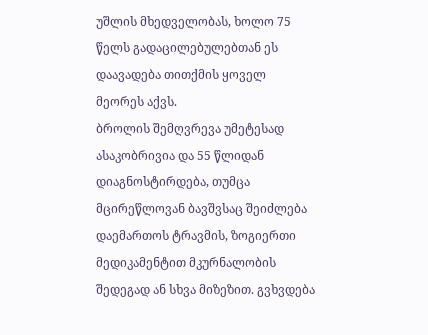უშლის მხედველობას, ხოლო 75 წელს გადაცილებულებთან ეს დაავადება თითქმის ყოველ მეორეს აქვს.
ბროლის შემღვრევა უმეტესად ასაკობრივია და 55 წლიდან დიაგნოსტირდება, თუმცა მცირეწლოვან ბავშვსაც შეიძლება დაემართოს ტრავმის, ზოგიერთი მედიკამენტით მკურნალობის შედეგად ან სხვა მიზეზით. გვხვდება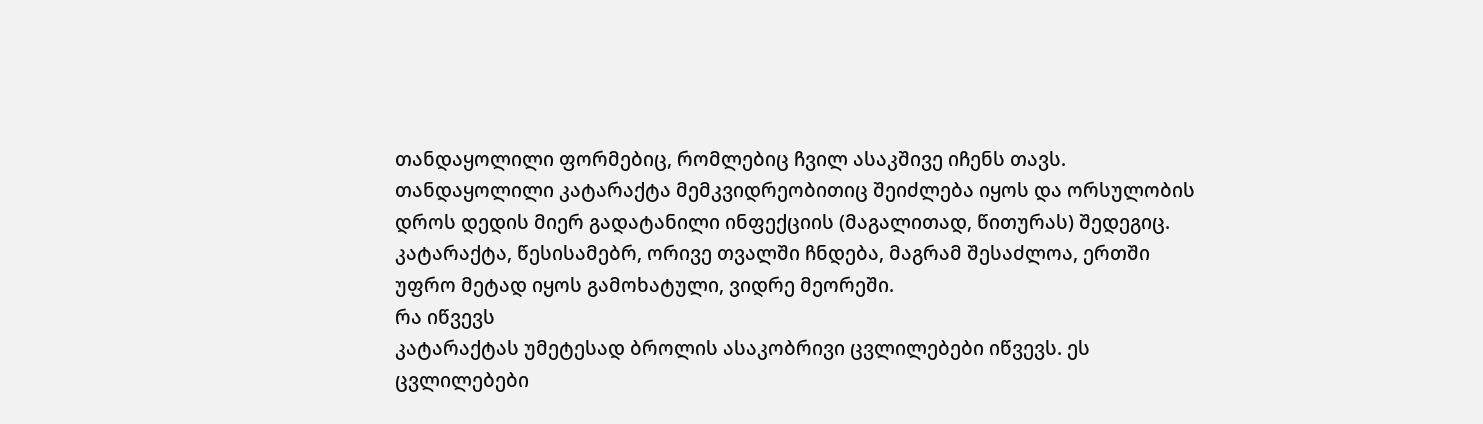თანდაყოლილი ფორმებიც, რომლებიც ჩვილ ასაკშივე იჩენს თავს. თანდაყოლილი კატარაქტა მემკვიდრეობითიც შეიძლება იყოს და ორსულობის დროს დედის მიერ გადატანილი ინფექციის (მაგალითად, წითურას) შედეგიც.
კატარაქტა, წესისამებრ, ორივე თვალში ჩნდება, მაგრამ შესაძლოა, ერთში უფრო მეტად იყოს გამოხატული, ვიდრე მეორეში.
რა იწვევს
კატარაქტას უმეტესად ბროლის ასაკობრივი ცვლილებები იწვევს. ეს ცვლილებები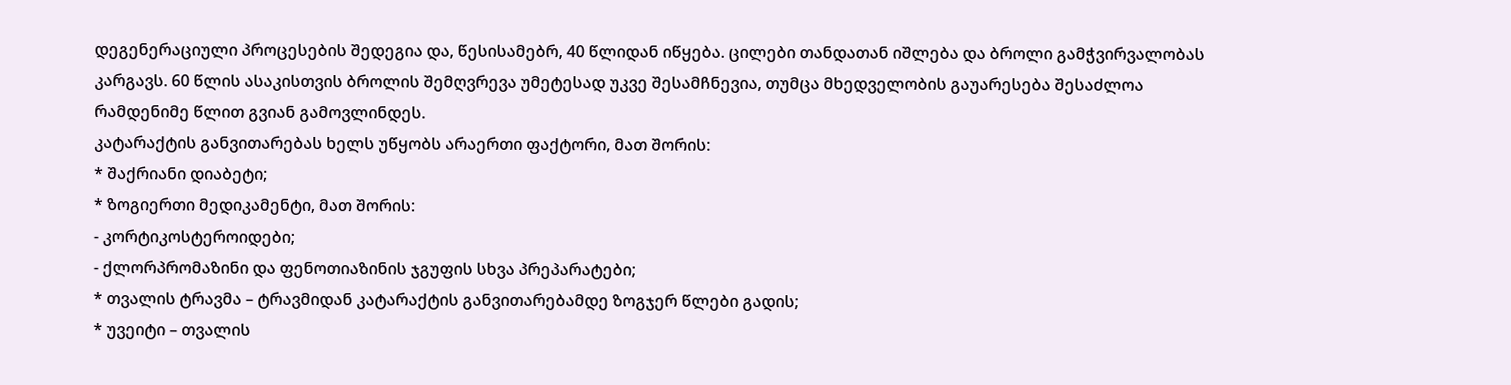დეგენერაციული პროცესების შედეგია და, წესისამებრ, 40 წლიდან იწყება. ცილები თანდათან იშლება და ბროლი გამჭვირვალობას კარგავს. 60 წლის ასაკისთვის ბროლის შემღვრევა უმეტესად უკვე შესამჩნევია, თუმცა მხედველობის გაუარესება შესაძლოა რამდენიმე წლით გვიან გამოვლინდეს.
კატარაქტის განვითარებას ხელს უწყობს არაერთი ფაქტორი, მათ შორის:
* შაქრიანი დიაბეტი;
* ზოგიერთი მედიკამენტი, მათ შორის:
- კორტიკოსტეროიდები;
- ქლორპრომაზინი და ფენოთიაზინის ჯგუფის სხვა პრეპარატები;
* თვალის ტრავმა – ტრავმიდან კატარაქტის განვითარებამდე ზოგჯერ წლები გადის;
* უვეიტი – თვალის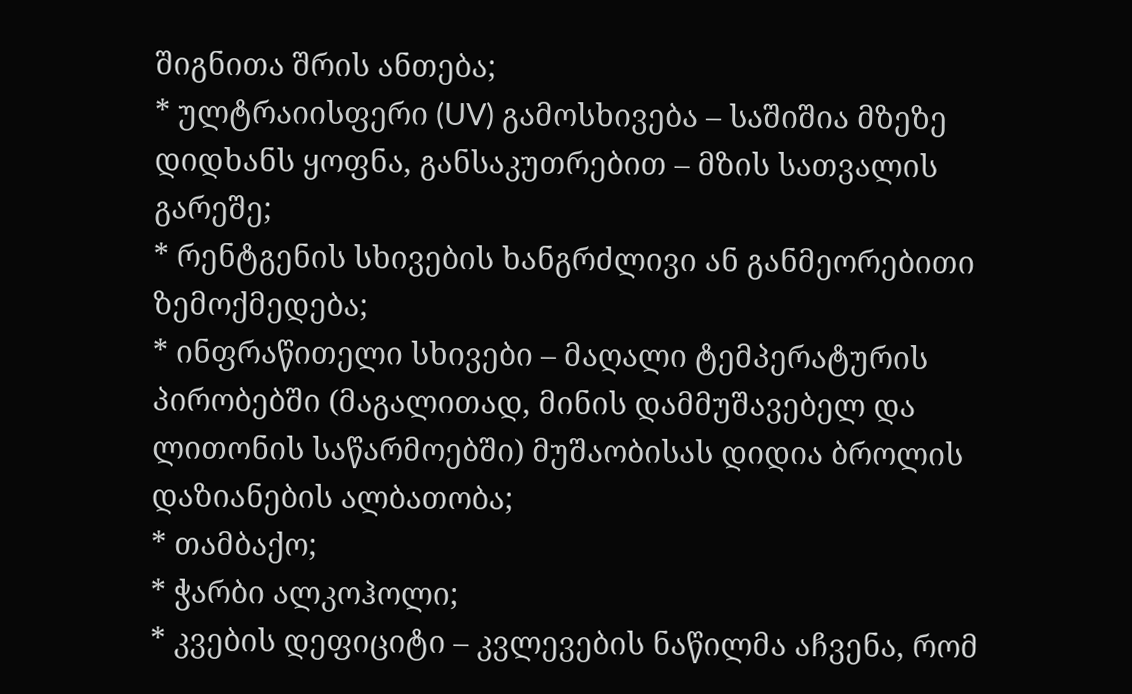შიგნითა შრის ანთება;
* ულტრაიისფერი (UV) გამოსხივება – საშიშია მზეზე დიდხანს ყოფნა, განსაკუთრებით – მზის სათვალის გარეშე;
* რენტგენის სხივების ხანგრძლივი ან განმეორებითი ზემოქმედება;
* ინფრაწითელი სხივები – მაღალი ტემპერატურის პირობებში (მაგალითად, მინის დამმუშავებელ და ლითონის საწარმოებში) მუშაობისას დიდია ბროლის დაზიანების ალბათობა;
* თამბაქო;
* ჭარბი ალკოჰოლი;
* კვების დეფიციტი – კვლევების ნაწილმა აჩვენა, რომ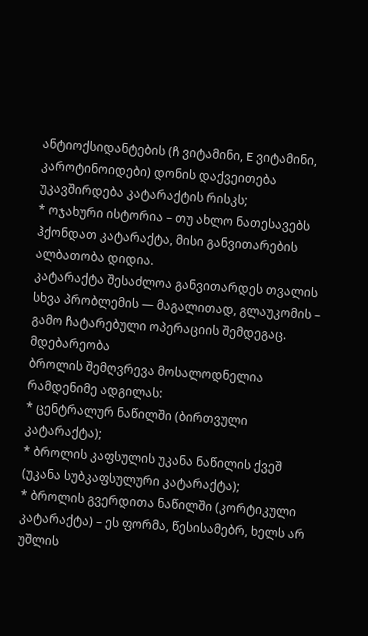ანტიოქსიდანტების (ჩ ვიტამინი, E ვიტამინი, კაროტინოიდები) დონის დაქვეითება უკავშირდება კატარაქტის რისკს;
* ოჯახური ისტორია – თუ ახლო ნათესავებს ჰქონდათ კატარაქტა, მისი განვითარების ალბათობა დიდია.
კატარაქტა შესაძლოა განვითარდეს თვალის სხვა პრობლემის — მაგალითად, გლაუკომის – გამო ჩატარებული ოპერაციის შემდეგაც.
მდებარეობა
ბროლის შემღვრევა მოსალოდნელია რამდენიმე ადგილას:
* ცენტრალურ ნაწილში (ბირთვული კატარაქტა);
* ბროლის კაფსულის უკანა ნაწილის ქვეშ (უკანა სუბკაფსულური კატარაქტა);
* ბროლის გვერდითა ნაწილში (კორტიკული კატარაქტა) – ეს ფორმა, წესისამებრ, ხელს არ უშლის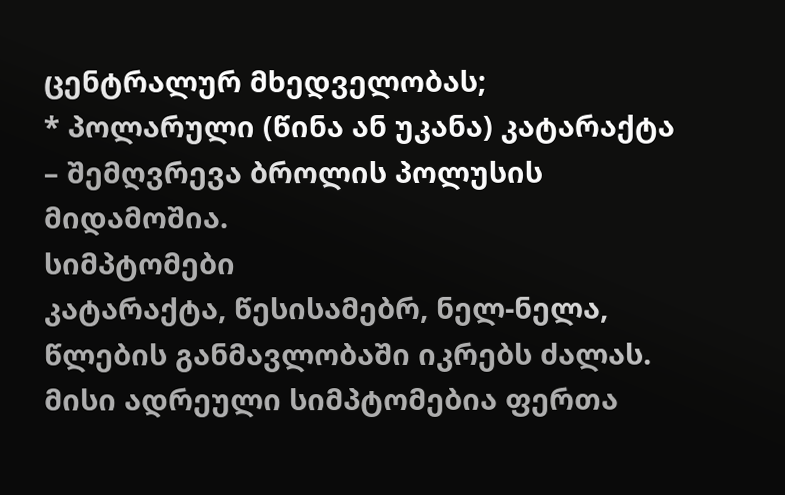ცენტრალურ მხედველობას;
* პოლარული (წინა ან უკანა) კატარაქტა – შემღვრევა ბროლის პოლუსის მიდამოშია.
სიმპტომები
კატარაქტა, წესისამებრ, ნელ-ნელა, წლების განმავლობაში იკრებს ძალას. მისი ადრეული სიმპტომებია ფერთა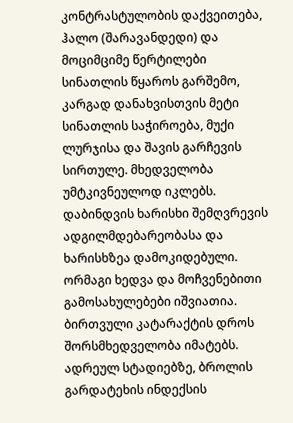კონტრასტულობის დაქვეითება, ჰალო (შარავანდედი) და მოციმციმე წერტილები სინათლის წყაროს გარშემო, კარგად დანახვისთვის მეტი სინათლის საჭიროება, მუქი ლურჯისა და შავის გარჩევის სირთულე. მხედველობა უმტკივნეულოდ იკლებს. დაბინდვის ხარისხი შემღვრევის ადგილმდებარეობასა და ხარისხზეა დამოკიდებული. ორმაგი ხედვა და მოჩვენებითი გამოსახულებები იშვიათია.
ბირთვული კატარაქტის დროს შორსმხედველობა იმატებს. ადრეულ სტადიებზე, ბროლის გარდატეხის ინდექსის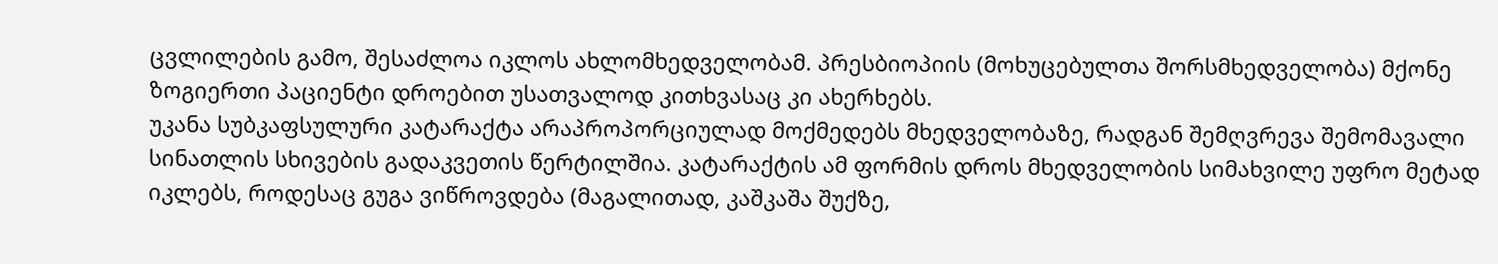ცვლილების გამო, შესაძლოა იკლოს ახლომხედველობამ. პრესბიოპიის (მოხუცებულთა შორსმხედველობა) მქონე ზოგიერთი პაციენტი დროებით უსათვალოდ კითხვასაც კი ახერხებს.
უკანა სუბკაფსულური კატარაქტა არაპროპორციულად მოქმედებს მხედველობაზე, რადგან შემღვრევა შემომავალი სინათლის სხივების გადაკვეთის წერტილშია. კატარაქტის ამ ფორმის დროს მხედველობის სიმახვილე უფრო მეტად იკლებს, როდესაც გუგა ვიწროვდება (მაგალითად, კაშკაშა შუქზე,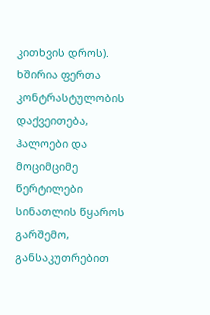კითხვის დროს). ხშირია ფერთა კონტრასტულობის დაქვეითება, ჰალოები და მოციმციმე წერტილები სინათლის წყაროს გარშემო, განსაკუთრებით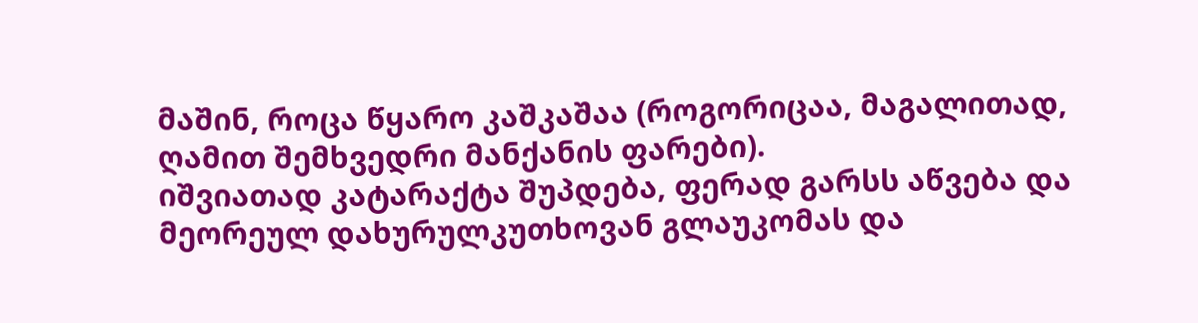მაშინ, როცა წყარო კაშკაშაა (როგორიცაა, მაგალითად, ღამით შემხვედრი მანქანის ფარები).
იშვიათად კატარაქტა შუპდება, ფერად გარსს აწვება და მეორეულ დახურულკუთხოვან გლაუკომას და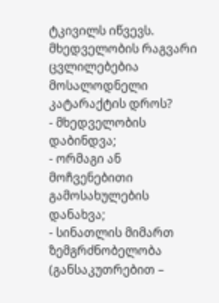ტკივილს იწვევს.
მხედველობის რაგვარი ცვლილებებია მოსალოდნელი კატარაქტის დროს?
- მხედველობის დაბინდვა;
- ორმაგი ან მოჩვენებითი გამოსახულების დანახვა;
- სინათლის მიმართ ზემგრძნობელობა (განსაკუთრებით –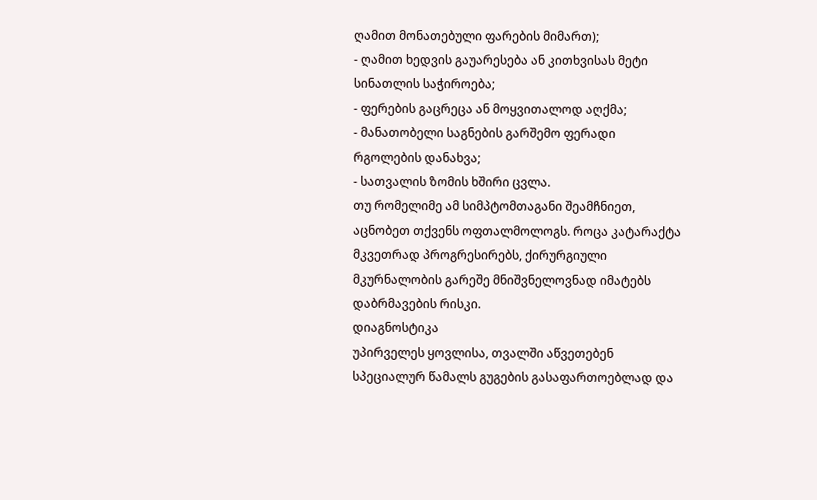ღამით მონათებული ფარების მიმართ);
- ღამით ხედვის გაუარესება ან კითხვისას მეტი სინათლის საჭიროება;
- ფერების გაცრეცა ან მოყვითალოდ აღქმა;
- მანათობელი საგნების გარშემო ფერადი რგოლების დანახვა;
- სათვალის ზომის ხშირი ცვლა.
თუ რომელიმე ამ სიმპტომთაგანი შეამჩნიეთ, აცნობეთ თქვენს ოფთალმოლოგს. როცა კატარაქტა მკვეთრად პროგრესირებს, ქირურგიული მკურნალობის გარეშე მნიშვნელოვნად იმატებს დაბრმავების რისკი.
დიაგნოსტიკა
უპირველეს ყოვლისა, თვალში აწვეთებენ სპეციალურ წამალს გუგების გასაფართოებლად და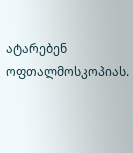ატარებენ ოფთალმოსკოპიას.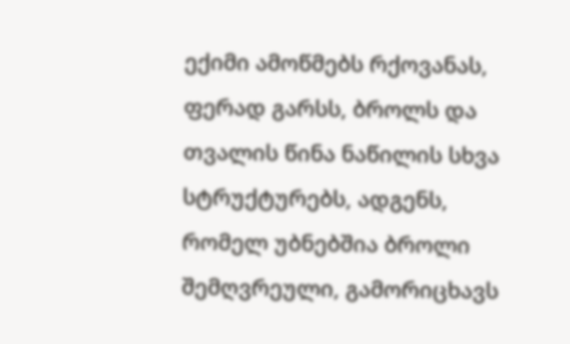ექიმი ამოწმებს რქოვანას, ფერად გარსს, ბროლს და თვალის წინა ნაწილის სხვა სტრუქტურებს, ადგენს, რომელ უბნებშია ბროლი შემღვრეული, გამორიცხავს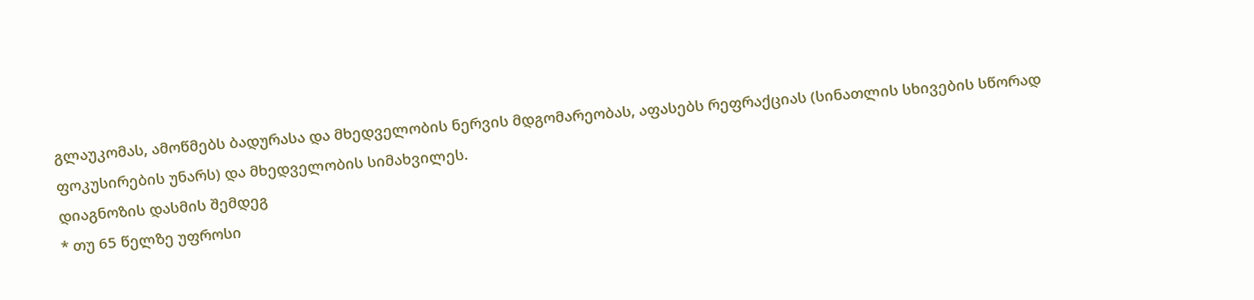გლაუკომას, ამოწმებს ბადურასა და მხედველობის ნერვის მდგომარეობას, აფასებს რეფრაქციას (სინათლის სხივების სწორად ფოკუსირების უნარს) და მხედველობის სიმახვილეს.
დიაგნოზის დასმის შემდეგ
* თუ 65 წელზე უფროსი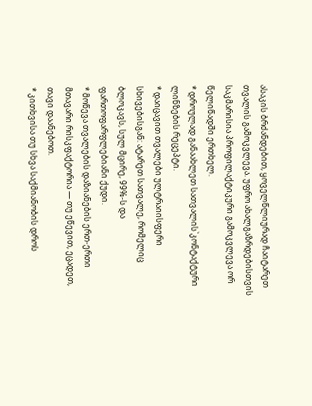ასაკის ბრძანდებით, ყოველწლიურად ჩაიტარეთ თვალის გამოკვლევა. უფრო ახალგაზრდებისთვის საკმარისია პროფილაქტიკური გამოკვლევა ორ წელიწადში ერთხელ.
* დროულად განაახლეთ სათვალის`კონტაქტური ლინზების რეცეპტი.
* დაიცავით თვალები ულტრაიისფერი სხივებისგან: ატარეთ სათვალე, რომელიც ბლოკავს, სულ მცირე, 99%-ს და ფართოფარფლებიანი ქუდი.
* მოწევა თვალების დაზიანების ერთ-ერთი მთავარი რისკფაქტორია — თუ ეწევით, ეცადეთ, თავი დაანებოთ.
* კითხვისა თუ სხვა საქმიანობის დროს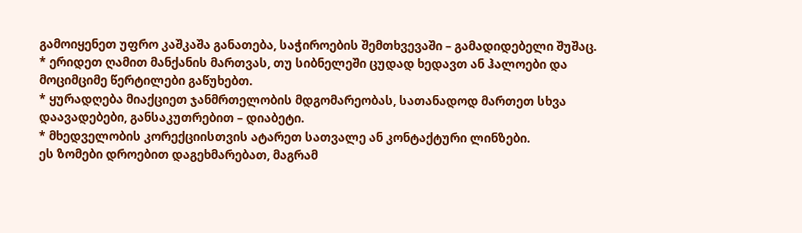გამოიყენეთ უფრო კაშკაშა განათება, საჭიროების შემთხვევაში – გამადიდებელი შუშაც.
* ერიდეთ ღამით მანქანის მართვას, თუ სიბნელეში ცუდად ხედავთ ან ჰალოები და მოციმციმე წერტილები გაწუხებთ.
* ყურადღება მიაქციეთ ჯანმრთელობის მდგომარეობას, სათანადოდ მართეთ სხვა დაავადებები, განსაკუთრებით – დიაბეტი.
* მხედველობის კორექციისთვის ატარეთ სათვალე ან კონტაქტური ლინზები.
ეს ზომები დროებით დაგეხმარებათ, მაგრამ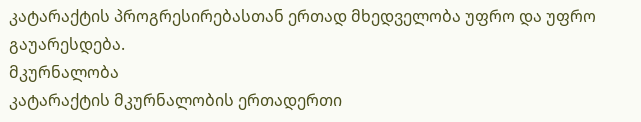კატარაქტის პროგრესირებასთან ერთად მხედველობა უფრო და უფრო გაუარესდება.
მკურნალობა
კატარაქტის მკურნალობის ერთადერთი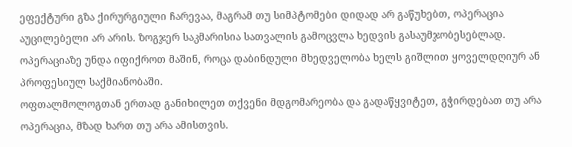ეფექტური გზა ქირურგიული ჩარევაა, მაგრამ თუ სიმპტომები დიდად არ გაწუხებთ, ოპერაცია აუცილებელი არ არის. ზოგჯერ საკმარისია სათვალის გამოცვლა ხედვის გასაუმჯობესებლად. ოპერაციაზე უნდა იფიქროთ მაშინ, როცა დაბინდული მხედველობა ხელს გიშლით ყოველდღიურ ან პროფესიულ საქმიანობაში.
ოფთალმოლოგთან ერთად განიხილეთ თქვენი მდგომარეობა და გადაწყვიტეთ, გჭირდებათ თუ არა ოპერაცია, მზად ხართ თუ არა ამისთვის.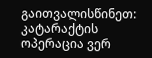გაითვალისწინეთ: კატარაქტის ოპერაცია ვერ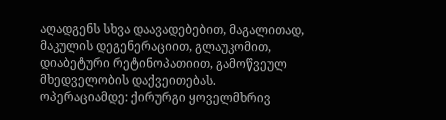აღადგენს სხვა დაავადებებით, მაგალითად, მაკულის დეგენერაციით, გლაუკომით, დიაბეტური რეტინოპათიით, გამოწვეულ მხედველობის დაქვეითებას.
ოპერაციამდე: ქირურგი ყოველმხრივ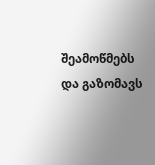შეამოწმებს და გაზომავს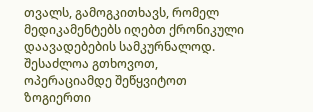თვალს, გამოგკითხავს, რომელ მედიკამენტებს იღებთ ქრონიკული დაავადებების სამკურნალოდ. შესაძლოა გთხოვოთ, ოპერაციამდე შეწყვიტოთ ზოგიერთი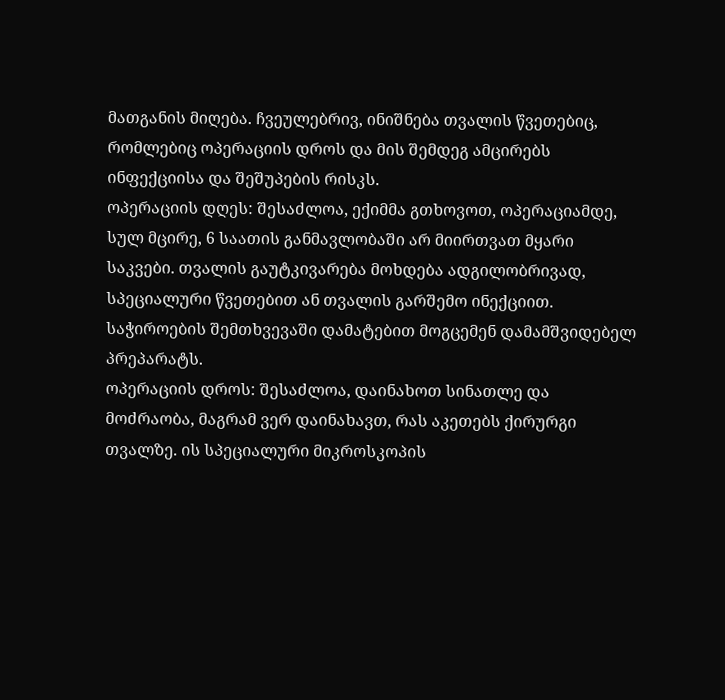მათგანის მიღება. ჩვეულებრივ, ინიშნება თვალის წვეთებიც, რომლებიც ოპერაციის დროს და მის შემდეგ ამცირებს ინფექციისა და შეშუპების რისკს.
ოპერაციის დღეს: შესაძლოა, ექიმმა გთხოვოთ, ოპერაციამდე, სულ მცირე, 6 საათის განმავლობაში არ მიირთვათ მყარი საკვები. თვალის გაუტკივარება მოხდება ადგილობრივად, სპეციალური წვეთებით ან თვალის გარშემო ინექციით. საჭიროების შემთხვევაში დამატებით მოგცემენ დამამშვიდებელ პრეპარატს.
ოპერაციის დროს: შესაძლოა, დაინახოთ სინათლე და მოძრაობა, მაგრამ ვერ დაინახავთ, რას აკეთებს ქირურგი თვალზე. ის სპეციალური მიკროსკოპის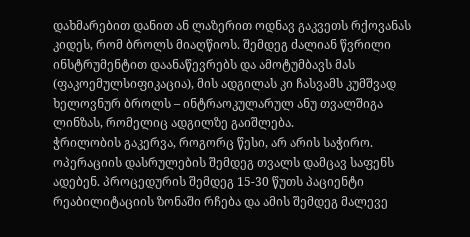დახმარებით დანით ან ლაზერით ოდნავ გაკვეთს რქოვანას კიდეს, რომ ბროლს მიაღწიოს. შემდეგ ძალიან წვრილი ინსტრუმენტით დაანაწევრებს და ამოტუმბავს მას (ფაკოემულსიფიკაცია), მის ადგილას კი ჩასვამს კუმშვად ხელოვნურ ბროლს – ინტრაოკულარულ ანუ თვალშიგა ლინზას, რომელიც ადგილზე გაიშლება.
ჭრილობის გაკერვა, როგორც წესი, არ არის საჭირო. ოპერაციის დასრულების შემდეგ თვალს დამცავ საფენს ადებენ. პროცედურის შემდეგ 15-30 წუთს პაციენტი რეაბილიტაციის ზონაში რჩება და ამის შემდეგ მალევე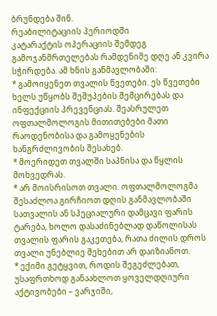ბრუნდება შინ.
რეაბილიტაციის პერიოდში
კატარაქტის ოპერაციის შემდეგ გამოჯანმრთელებას რამდენიმე დღე ან კვირა სჭირდება. ამ ხნის განმავლობაში:
* გამოიყენეთ თვალის წვეთები. ეს წვეთები ხელს უწყობს შეშუპების შემცირებას და ინფექციის პრევენციას. შეასრულეთ ოფთალმოლოგის მითითებები მათი რაოდენობისა და გამოყენების ხანგრძლივობის შესახებ.
* მოერიდეთ თვალში საპნისა და წყლის მოხვედრას.
* არ მოისრისოთ თვალი. ოფთალმოლოგმა შესაძლოა გირჩიოთ დღის განმავლობაში სათვალის ან სპეციალური დამცავი ფარის ტარება, ხოლო დასაძინებლად დაწოლისას თვალის ფარის გაკეთება, რათა ძილის დროს თვალი უნებლიე შეხებით არ დაიზიანოთ.
* ექიმი გეტყვით, როდის შეგეძლებათ, უსაფრთხოდ განაახლოთ ყოველდღიური აქტივობები – ვარჯიში,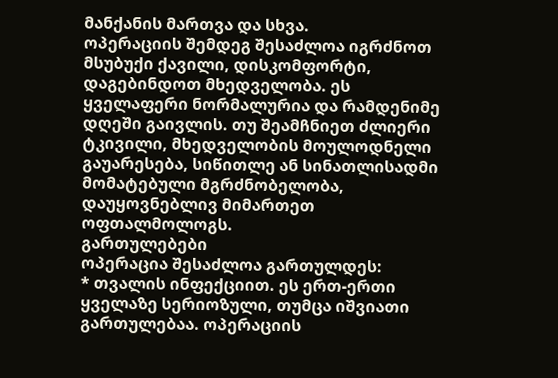მანქანის მართვა და სხვა.
ოპერაციის შემდეგ შესაძლოა იგრძნოთ მსუბუქი ქავილი, დისკომფორტი, დაგებინდოთ მხედველობა. ეს ყველაფერი ნორმალურია და რამდენიმე დღეში გაივლის. თუ შეამჩნიეთ ძლიერი ტკივილი, მხედველობის მოულოდნელი გაუარესება, სიწითლე ან სინათლისადმი მომატებული მგრძნობელობა, დაუყოვნებლივ მიმართეთ ოფთალმოლოგს.
გართულებები
ოპერაცია შესაძლოა გართულდეს:
* თვალის ინფექციით. ეს ერთ-ერთი ყველაზე სერიოზული, თუმცა იშვიათი გართულებაა. ოპერაციის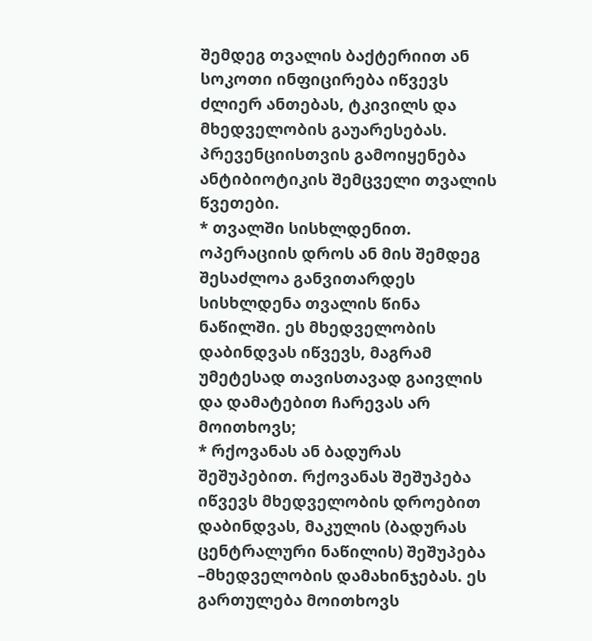შემდეგ თვალის ბაქტერიით ან სოკოთი ინფიცირება იწვევს ძლიერ ანთებას, ტკივილს და მხედველობის გაუარესებას. პრევენციისთვის გამოიყენება ანტიბიოტიკის შემცველი თვალის წვეთები.
* თვალში სისხლდენით. ოპერაციის დროს ან მის შემდეგ შესაძლოა განვითარდეს სისხლდენა თვალის წინა ნაწილში. ეს მხედველობის დაბინდვას იწვევს, მაგრამ უმეტესად თავისთავად გაივლის და დამატებით ჩარევას არ მოითხოვს;
* რქოვანას ან ბადურას შეშუპებით. რქოვანას შეშუპება იწვევს მხედველობის დროებით დაბინდვას, მაკულის (ბადურას ცენტრალური ნაწილის) შეშუპება –მხედველობის დამახინჯებას. ეს გართულება მოითხოვს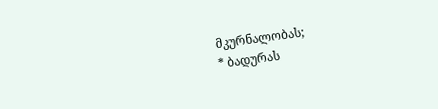მკურნალობას;
* ბადურას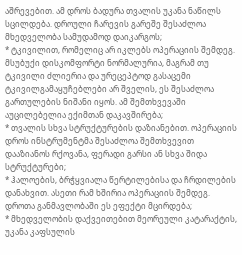აშრევებით. ამ დროს ბადურა თვალის უკანა ნაწილს სცილდება. დროული ჩარევის გარეშე შესაძლოა მხედველობა სამუდამოდ დაიკარგოს;
* ტკივილით, რომელიც არ იკლებს ოპერაციის შემდეგ. მსუბუქი დისკომფორტი ნორმალურია, მაგრამ თუ ტკივილი ძლიერია და ურეცეპტოდ გასაცემი ტკივილგამაყუჩებლები არ შველის, ეს შესაძლოა გართულების ნიშანი იყოს. ამ შემთხვევაში აუცილებელია ექიმთან დაკავშირება;
* თვალის სხვა სტრუქტურების დაზიანებით. ოპერაციის დროს ინსტრუმენტმა შესაძლოა შემთხვევით დააზიანოს რქოვანა, ფერადი გარსი ან სხვა შიდა სტრუქტურები;
* ჰალოების, ბრჭყვიალა წერტილებისა და ჩრდილების დანახვით. ასეთი რამ ხშირია ოპერაციის შემდეგ. დროთა განმავლობაში ეს ეფექტი მცირდება;
* მხედველობის დაქვეითებით მეორეული კატარაქტის, უკანა კაფსულის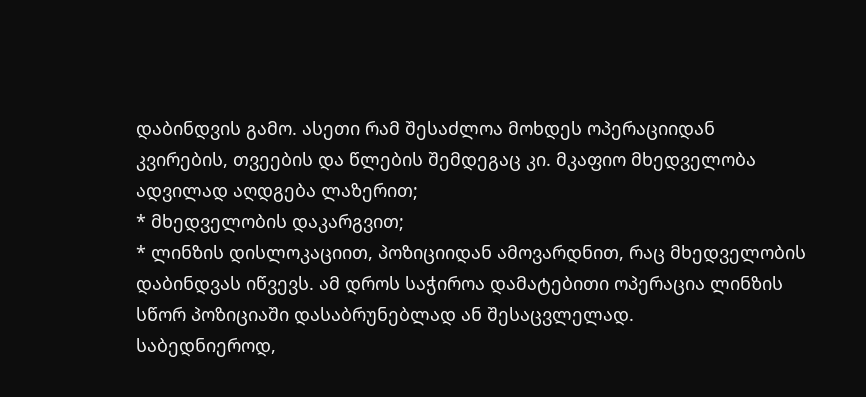დაბინდვის გამო. ასეთი რამ შესაძლოა მოხდეს ოპერაციიდან კვირების, თვეების და წლების შემდეგაც კი. მკაფიო მხედველობა ადვილად აღდგება ლაზერით;
* მხედველობის დაკარგვით;
* ლინზის დისლოკაციით, პოზიციიდან ამოვარდნით, რაც მხედველობის დაბინდვას იწვევს. ამ დროს საჭიროა დამატებითი ოპერაცია ლინზის სწორ პოზიციაში დასაბრუნებლად ან შესაცვლელად.
საბედნიეროდ,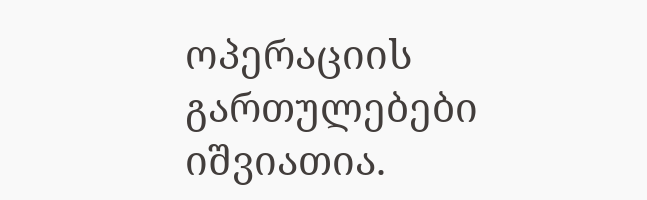ოპერაციის გართულებები იშვიათია.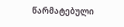წარმატებული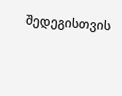შედეგისთვის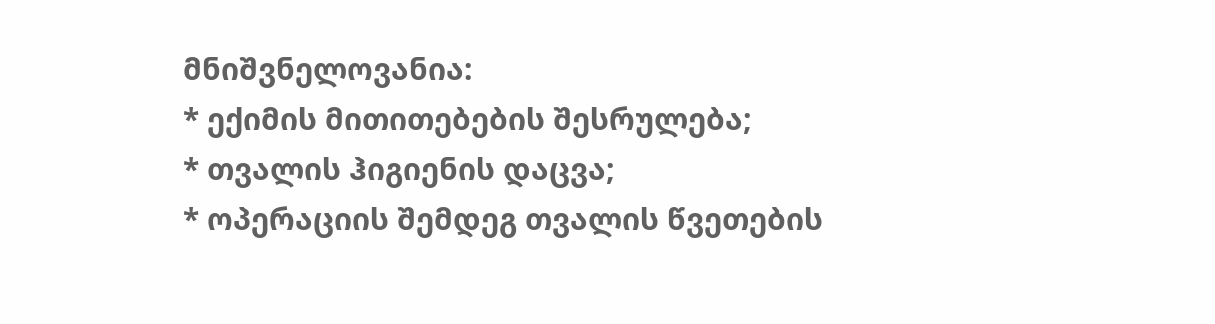მნიშვნელოვანია:
* ექიმის მითითებების შესრულება;
* თვალის ჰიგიენის დაცვა;
* ოპერაციის შემდეგ თვალის წვეთების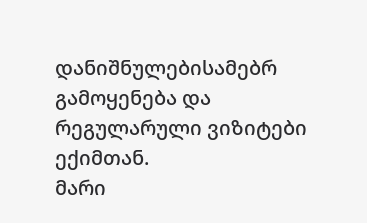დანიშნულებისამებრ გამოყენება და რეგულარული ვიზიტები ექიმთან.
მარი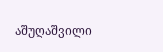აშუღაშვილი